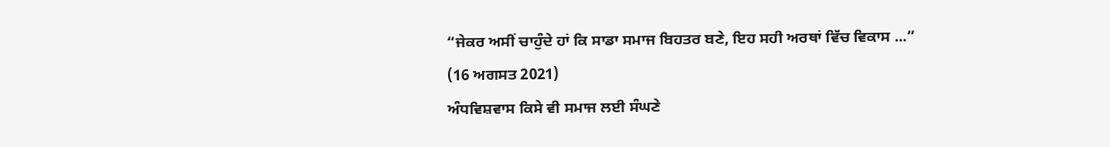“ਜੇਕਰ ਅਸੀਂ ਚਾਹੁੰਦੇ ਹਾਂ ਕਿ ਸਾਡਾ ਸਮਾਜ ਬਿਹਤਰ ਬਣੇ, ਇਹ ਸਹੀ ਅਰਥਾਂ ਵਿੱਚ ਵਿਕਾਸ ...”
(16 ਅਗਸਤ 2021)
ਅੰਧਵਿਸ਼ਵਾਸ ਕਿਸੇ ਵੀ ਸਮਾਜ ਲਈ ਸੰਘਣੇ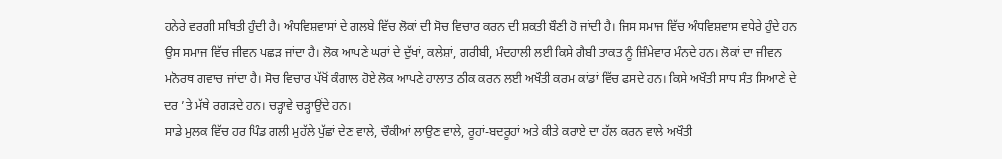ਹਨੇਰੇ ਵਰਗੀ ਸਥਿਤੀ ਹੁੰਦੀ ਹੈ। ਅੰਧਵਿਸ਼ਵਾਸਾਂ ਦੇ ਗਲਬੇ ਵਿੱਚ ਲੋਕਾਂ ਦੀ ਸੋਚ ਵਿਚਾਰ ਕਰਨ ਦੀ ਸ਼ਕਤੀ ਬੌਣੀ ਹੋ ਜਾਂਦੀ ਹੈ। ਜਿਸ ਸਮਾਜ ਵਿੱਚ ਅੰਧਵਿਸ਼ਵਾਸ ਵਧੇਰੇ ਹੁੰਦੇ ਹਨ ਉਸ ਸਮਾਜ ਵਿੱਚ ਜੀਵਨ ਪਛੜ ਜਾਂਦਾ ਹੈ। ਲੋਕ ਆਪਣੇ ਘਰਾਂ ਦੇ ਦੁੱਖਾਂ, ਕਲੇਸ਼ਾਂ, ਗਰੀਬੀ, ਮੰਦਹਾਲੀ ਲਈ ਕਿਸੇ ਗੈਬੀ ਤਾਕਤ ਨੂੰ ਜ਼ਿੰਮੇਵਾਰ ਮੰਨਦੇ ਹਨ। ਲੋਕਾਂ ਦਾ ਜੀਵਨ ਮਨੋਰਥ ਗਵਾਚ ਜਾਂਦਾ ਹੈ। ਸੋਚ ਵਿਚਾਰ ਪੱਖੋਂ ਕੰਗਾਲ ਹੋਏ ਲੋਕ ਆਪਣੇ ਹਾਲਾਤ ਠੀਕ ਕਰਨ ਲਈ ਅਖੌਤੀ ਕਰਮ ਕਾਂਡਾਂ ਵਿੱਚ ਫਸਦੇ ਹਨ। ਕਿਸੇ ਅਖੌਤੀ ਸਾਧ ਸੰਤ ਸਿਆਣੇ ਦੇ ਦਰ ’ਤੇ ਮੱਥੇ ਰਗੜਦੇ ਹਨ। ਚੜ੍ਹਾਵੇ ਚੜ੍ਹਾਉਂਦੇ ਹਨ।
ਸਾਡੇ ਮੁਲਕ ਵਿੱਚ ਹਰ ਪਿੰਡ ਗਲੀ ਮੁਹੱਲੇ ਪੁੱਛਾਂ ਦੇਣ ਵਾਲੇ, ਚੌਕੀਆਂ ਲਾਉਣ ਵਾਲੇ, ਰੂਹਾਂ-ਬਦਰੂਹਾਂ ਅਤੇ ਕੀਤੇ ਕਰਾਏ ਦਾ ਹੱਲ ਕਰਨ ਵਾਲੇ ਅਖੌਤੀ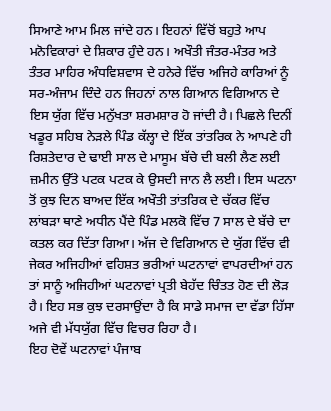ਸਿਆਣੇ ਆਮ ਮਿਲ ਜਾਂਦੇ ਹਨ। ਇਹਨਾਂ ਵਿੱਚੋਂ ਬਹੁਤੇ ਆਪ ਮਨੋਵਿਕਾਰਾਂ ਦੇ ਸ਼ਿਕਾਰ ਹੁੰਦੇ ਹਨ। ਅਖੌਤੀ ਜੰਤਰ-ਮੰਤਰ ਅਤੇ ਤੰਤਰ ਮਾਹਿਰ ਅੰਧਵਿਸ਼ਵਾਸ ਦੇ ਹਨੇਰੇ ਵਿੱਚ ਅਜਿਹੇ ਕਾਰਿਆਂ ਨੂੰ ਸਰ-ਅੰਜਾਮ ਦਿੰਦੇ ਹਨ ਜਿਹਨਾਂ ਨਾਲ ਗਿਆਨ ਵਿਗਿਆਨ ਦੇ ਇਸ ਯੁੱਗ ਵਿੱਚ ਮਨੁੱਖਤਾ ਸ਼ਰਮਸ਼ਾਰ ਹੋ ਜਾਂਦੀ ਹੈ। ਪਿਛਲੇ ਦਿਨੀਂ ਖਡੂਰ ਸਹਿਬ ਨੇੜਲੇ ਪਿੰਡ ਕੱਲ੍ਹਾ ਦੇ ਇੱਕ ਤਾਂਤਰਿਕ ਨੇ ਆਪਣੇ ਹੀ ਰਿਸ਼ਤੇਦਾਰ ਦੇ ਢਾਈ ਸਾਲ ਦੇ ਮਾਸੂਮ ਬੱਚੇ ਦੀ ਬਲੀ ਲੈਣ ਲਈ ਜ਼ਮੀਨ ਉੱਤੇ ਪਟਕ ਪਟਕ ਕੇ ਉਸਦੀ ਜਾਨ ਲੈ ਲਈ। ਇਸ ਘਟਨਾ ਤੋਂ ਕੁਝ ਦਿਨ ਬਾਅਦ ਇੱਕ ਅਖੌਤੀ ਤਾਂਤਰਿਕ ਦੇ ਚੱਕਰ ਵਿੱਚ ਲਾਂਬੜਾ ਥਾਣੇ ਅਧੀਨ ਪੈਂਦੇ ਪਿੰਡ ਮਲਕੋ ਵਿੱਚ 7 ਸਾਲ ਦੇ ਬੱਚੇ ਦਾ ਕਤਲ ਕਰ ਦਿੱਤਾ ਗਿਆ। ਅੱਜ ਦੇ ਵਿਗਿਆਨ ਦੇ ਯੁੱਗ ਵਿੱਚ ਵੀ ਜੇਕਰ ਅਜਿਹੀਆਂ ਵਹਿਸ਼ਤ ਭਰੀਆਂ ਘਟਨਾਵਾਂ ਵਾਪਰਦੀਆਂ ਹਨ ਤਾਂ ਸਾਨੂੰ ਅਜਿਹੀਆਂ ਘਟਨਾਵਾਂ ਪ੍ਰਤੀ ਬੇਹੱਦ ਚਿੰਤਤ ਹੋਣ ਦੀ ਲੋੜ ਹੈ। ਇਹ ਸਭ ਕੁਝ ਦਰਸਾਉਂਦਾ ਹੈ ਕਿ ਸਾਡੇ ਸਮਾਜ ਦਾ ਵੱਡਾ ਹਿੱਸਾ ਅਜੇ ਵੀ ਮੱਧਯੁੱਗ ਵਿੱਚ ਵਿਚਰ ਰਿਹਾ ਹੈ।
ਇਹ ਦੋਵੇਂ ਘਟਨਾਵਾਂ ਪੰਜਾਬ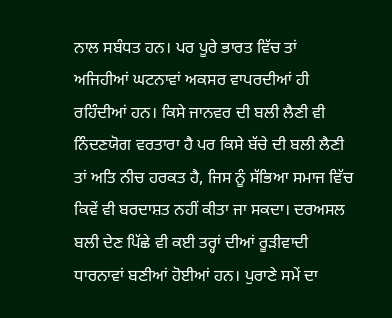ਨਾਲ ਸਬੰਧਤ ਹਨ। ਪਰ ਪੂਰੇ ਭਾਰਤ ਵਿੱਚ ਤਾਂ ਅਜਿਹੀਆਂ ਘਟਨਾਵਾਂ ਅਕਸਰ ਵਾਪਰਦੀਆਂ ਹੀ ਰਹਿੰਦੀਆਂ ਹਨ। ਕਿਸੇ ਜਾਨਵਰ ਦੀ ਬਲੀ ਲੈਣੀ ਵੀ ਨਿੰਦਣਯੋਗ ਵਰਤਾਰਾ ਹੈ ਪਰ ਕਿਸੇ ਬੱਚੇ ਦੀ ਬਲੀ ਲੈਣੀ ਤਾਂ ਅਤਿ ਨੀਚ ਹਰਕਤ ਹੈ, ਜਿਸ ਨੂੰ ਸੱਭਿਆ ਸਮਾਜ ਵਿੱਚ ਕਿਵੇਂ ਵੀ ਬਰਦਾਸ਼ਤ ਨਹੀਂ ਕੀਤਾ ਜਾ ਸਕਦਾ। ਦਰਅਸਲ ਬਲੀ ਦੇਣ ਪਿੱਛੇ ਵੀ ਕਈ ਤਰ੍ਹਾਂ ਦੀਆਂ ਰੂੜੀਵਾਦੀ ਧਾਰਨਾਵਾਂ ਬਣੀਆਂ ਹੋਈਆਂ ਹਨ। ਪੁਰਾਣੇ ਸਮੇਂ ਦਾ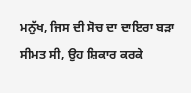ਮਨੁੱਖ, ਜਿਸ ਦੀ ਸੋਚ ਦਾ ਦਾਇਰਾ ਬੜਾ ਸੀਮਤ ਸੀ, ਉਹ ਸ਼ਿਕਾਰ ਕਰਕੇ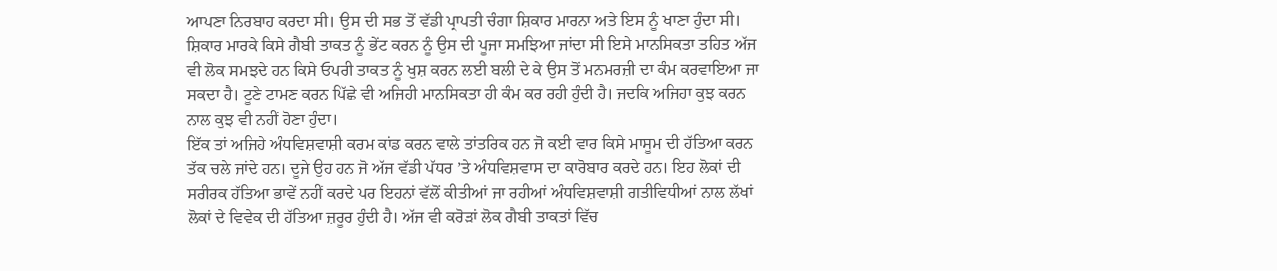ਆਪਣਾ ਨਿਰਬਾਹ ਕਰਦਾ ਸੀ। ਉਸ ਦੀ ਸਭ ਤੋਂ ਵੱਡੀ ਪ੍ਰਾਪਤੀ ਚੰਗਾ ਸ਼ਿਕਾਰ ਮਾਰਨਾ ਅਤੇ ਇਸ ਨੂੰ ਖਾਣਾ ਹੁੰਦਾ ਸੀ। ਸ਼ਿਕਾਰ ਮਾਰਕੇ ਕਿਸੇ ਗੈਬੀ ਤਾਕਤ ਨੂੰ ਭੇਂਟ ਕਰਨ ਨੂੰ ਉਸ ਦੀ ਪੂਜਾ ਸਮਝਿਆ ਜਾਂਦਾ ਸੀ ਇਸੇ ਮਾਨਸਿਕਤਾ ਤਹਿਤ ਅੱਜ ਵੀ ਲੋਕ ਸਮਝਦੇ ਹਨ ਕਿਸੇ ਓਪਰੀ ਤਾਕਤ ਨੂੰ ਖੁਸ਼ ਕਰਨ ਲਈ ਬਲੀ ਦੇ ਕੇ ਉਸ ਤੋਂ ਮਨਮਰਜ਼ੀ ਦਾ ਕੰਮ ਕਰਵਾਇਆ ਜਾ ਸਕਦਾ ਹੈ। ਟੂਣੇ ਟਾਮਣ ਕਰਨ ਪਿੱਛੇ ਵੀ ਅਜਿਹੀ ਮਾਨਸਿਕਤਾ ਹੀ ਕੰਮ ਕਰ ਰਹੀ ਹੁੰਦੀ ਹੈ। ਜਦਕਿ ਅਜਿਹਾ ਕੁਝ ਕਰਨ ਨਾਲ ਕੁਝ ਵੀ ਨਹੀਂ ਹੋਣਾ ਹੁੰਦਾ।
ਇੱਕ ਤਾਂ ਅਜਿਹੇ ਅੰਧਵਿਸ਼ਵਾਸ਼ੀ ਕਰਮ ਕਾਂਡ ਕਰਨ ਵਾਲੇ ਤਾਂਤਰਿਕ ਹਨ ਜੋ ਕਈ ਵਾਰ ਕਿਸੇ ਮਾਸੂਮ ਦੀ ਹੱਤਿਆ ਕਰਨ ਤੱਕ ਚਲੇ ਜਾਂਦੇ ਹਨ। ਦੂਜੇ ਉਹ ਹਨ ਜੋ ਅੱਜ ਵੱਡੀ ਪੱਧਰ ’ਤੇ ਅੰਧਵਿਸ਼ਵਾਸ ਦਾ ਕਾਰੋਬਾਰ ਕਰਦੇ ਹਨ। ਇਹ ਲੋਕਾਂ ਦੀ ਸਰੀਰਕ ਹੱਤਿਆ ਭਾਵੇਂ ਨਹੀਂ ਕਰਦੇ ਪਰ ਇਹਨਾਂ ਵੱਲੋਂ ਕੀਤੀਆਂ ਜਾ ਰਹੀਆਂ ਅੰਧਵਿਸ਼ਵਾਸ਼ੀ ਗਤੀਵਿਧੀਆਂ ਨਾਲ ਲੱਖਾਂ ਲੋਕਾਂ ਦੇ ਵਿਵੇਕ ਦੀ ਹੱਤਿਆ ਜ਼ਰੂਰ ਹੁੰਦੀ ਹੈ। ਅੱਜ ਵੀ ਕਰੋੜਾਂ ਲੋਕ ਗੈਬੀ ਤਾਕਤਾਂ ਵਿੱਚ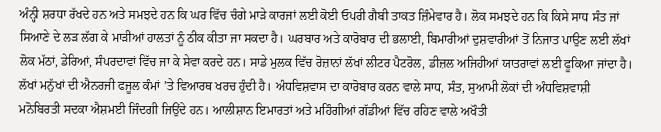ਅੰਨ੍ਹੀ ਸ਼ਰਧਾ ਰੱਖਦੇ ਹਨ ਅਤੇ ਸਮਝਦੇ ਹਨ ਕਿ ਘਰ ਵਿੱਚ ਚੰਗੇ ਮਾੜੇ ਕਾਰਜਾਂ ਲਈ ਕੋਈ ਓਪਰੀ ਗੈਬੀ ਤਾਕਤ ਜ਼ਿੰਮੇਵਾਰ ਹੈ। ਲੋਕ ਸਮਝਦੇ ਹਨ ਕਿ ਕਿਸੇ ਸਾਧ ਸੰਤ ਜਾਂ ਸਿਆਣੇ ਦੇ ਲੜ ਲੱਗ ਕੇ ਮਾੜੀਆਂ ਹਾਲਤਾਂ ਨੂੰ ਠੀਕ ਕੀਤਾ ਜਾ ਸਕਦਾ ਹੈ। ਘਰਬਾਰ ਅਤੇ ਕਾਰੋਬਾਰ ਦੀ ਭਲਾਈ, ਬਿਮਾਰੀਆਂ ਦੁਸ਼ਵਾਰੀਆਂ ਤੋਂ ਨਿਜਾਤ ਪਾਉਣ ਲਈ ਲੱਖਾਂ ਲੋਕ ਮੱਠਾਂ, ਡੇਰਿਆਂ, ਸੰਪਰਦਾਵਾਂ ਵਿੱਚ ਜਾ ਕੇ ਸੇਵਾ ਕਰਦੇ ਹਨ। ਸਾਡੇ ਮੁਲਕ ਵਿੱਚ ਰੋਜ਼ਾਨਾਂ ਲੱਖਾਂ ਲੀਟਰ ਪੈਟਰੋਲ, ਡੀਜ਼ਲ ਅਜਿਹੀਆਂ ਯਾਤਰਾਵਾਂ ਲਈ ਫੂਕਿਆ ਜਾਂਦਾ ਹੈ। ਲੱਖਾਂ ਮਨੁੱਖਾਂ ਦੀ ਐਨਰਜੀ ਫਜੂਲ ਕੰਮਾਂ ’ਤੇ ਵਿਆਰਥ ਖਰਚ ਹੁੰਦੀ ਹੈ। ਅੰਧਵਿਸ਼ਵਾਸ ਦਾ ਕਾਰੋਬਾਰ ਕਰਨ ਵਾਲੇ ਸਾਧ, ਸੰਤ, ਸੁਆਮੀ ਲੋਕਾਂ ਦੀ ਅੰਧਵਿਸ਼ਵਾਸ਼ੀ ਮਨੋਬਿਰਤੀ ਸਦਕਾ ਐਸ਼ਮਈ ਜਿੰਦਗੀ ਜਿਉਂਦੇ ਹਨ। ਆਲੀਸ਼ਾਨ ਇਮਾਰਤਾਂ ਅਤੇ ਮਹਿੰਗੀਆਂ ਗੱਡੀਆਂ ਵਿੱਚ ਰਹਿਣ ਵਾਲੇ ਅਖੌਤੀ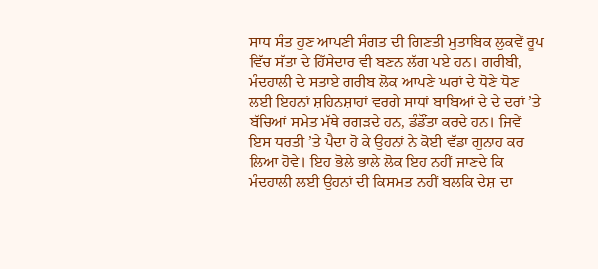ਸਾਧ ਸੰਤ ਹੁਣ ਆਪਣੀ ਸੰਗਤ ਦੀ ਗਿਣਤੀ ਮੁਤਾਬਿਕ ਲੁਕਵੇਂ ਰੂਪ ਵਿੱਚ ਸੱਤਾ ਦੇ ਹਿੱਸੇਦਾਰ ਵੀ ਬਣਨ ਲੱਗ ਪਏ ਹਨ। ਗਰੀਬੀ, ਮੰਦਹਾਲੀ ਦੇ ਸਤਾਏ ਗਰੀਬ ਲੋਕ ਆਪਣੇ ਘਰਾਂ ਦੇ ਧੋਣੇ ਧੋਣ ਲਈ ਇਹਨਾਂ ਸ਼ਹਿਨਸ਼ਾਹਾਂ ਵਰਗੇ ਸਾਧਾਂ ਬਾਬਿਆਂ ਦੇ ਦੇ ਦਰਾਂ ’ਤੇ ਬੱਚਿਆਂ ਸਮੇਤ ਮੱਥੇ ਰਗੜਦੇ ਹਨ, ਡੰਡੌਂਤਾ ਕਰਦੇ ਹਨ। ਜਿਵੇਂ ਇਸ ਧਰਤੀ ’ਤੇ ਪੈਦਾ ਹੋ ਕੇ ਉਹਨਾਂ ਨੇ ਕੋਈ ਵੱਡਾ ਗੁਨਾਹ ਕਰ ਲਿਆ ਹੋਵੇ। ਇਹ ਭੋਲੇ ਭਾਲੇ ਲੋਕ ਇਹ ਨਹੀਂ ਜਾਣਦੇ ਕਿ ਮੰਦਹਾਲੀ ਲਈ ਉਹਨਾਂ ਦੀ ਕਿਸਮਤ ਨਹੀਂ ਬਲਕਿ ਦੇਸ਼ ਦਾ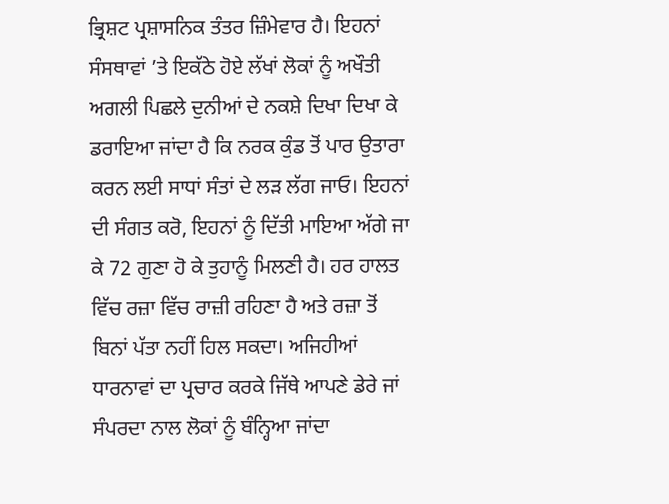ਭ੍ਰਿਸ਼ਟ ਪ੍ਰਸ਼ਾਸਨਿਕ ਤੰਤਰ ਜ਼ਿੰਮੇਵਾਰ ਹੈ। ਇਹਨਾਂ ਸੰਸਥਾਵਾਂ ’ਤੇ ਇਕੱਠੇ ਹੋਏ ਲੱਖਾਂ ਲੋਕਾਂ ਨੂੰ ਅਖੌਤੀ ਅਗਲੀ ਪਿਛਲੇ ਦੁਨੀਆਂ ਦੇ ਨਕਸ਼ੇ ਦਿਖਾ ਦਿਖਾ ਕੇ ਡਰਾਇਆ ਜਾਂਦਾ ਹੈ ਕਿ ਨਰਕ ਕੁੰਡ ਤੋਂ ਪਾਰ ਉਤਾਰਾ ਕਰਨ ਲਈ ਸਾਧਾਂ ਸੰਤਾਂ ਦੇ ਲੜ ਲੱਗ ਜਾਓ। ਇਹਨਾਂ ਦੀ ਸੰਗਤ ਕਰੋ, ਇਹਨਾਂ ਨੂੰ ਦਿੱਤੀ ਮਾਇਆ ਅੱਗੇ ਜਾ ਕੇ 72 ਗੁਣਾ ਹੋ ਕੇ ਤੁਹਾਨੂੰ ਮਿਲਣੀ ਹੈ। ਹਰ ਹਾਲਤ ਵਿੱਚ ਰਜ਼ਾ ਵਿੱਚ ਰਾਜ਼ੀ ਰਹਿਣਾ ਹੈ ਅਤੇ ਰਜ਼ਾ ਤੋਂ ਬਿਨਾਂ ਪੱਤਾ ਨਹੀਂ ਹਿਲ ਸਕਦਾ। ਅਜਿਹੀਆਂ ਧਾਰਨਾਵਾਂ ਦਾ ਪ੍ਰਚਾਰ ਕਰਕੇ ਜਿੱਥੇ ਆਪਣੇ ਡੇਰੇ ਜਾਂ ਸੰਪਰਦਾ ਨਾਲ ਲੋਕਾਂ ਨੂੰ ਬੰਨ੍ਹਿਆ ਜਾਂਦਾ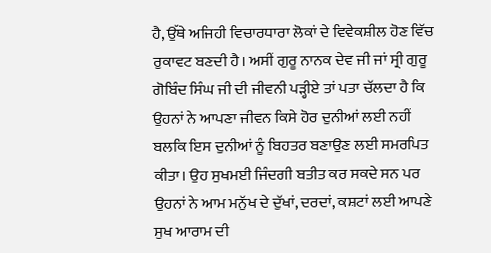ਹੈ, ਉੱਥੇ ਅਜਿਹੀ ਵਿਚਾਰਧਾਰਾ ਲੋਕਾਂ ਦੇ ਵਿਵੇਕਸ਼ੀਲ ਹੋਣ ਵਿੱਚ ਰੁਕਾਵਟ ਬਣਦੀ ਹੈ। ਅਸੀਂ ਗੁਰੂ ਨਾਨਕ ਦੇਵ ਜੀ ਜਾਂ ਸ੍ਰੀ ਗੁਰੂ ਗੋਬਿੰਦ ਸਿੰਘ ਜੀ ਦੀ ਜੀਵਨੀ ਪੜ੍ਹੀਏ ਤਾਂ ਪਤਾ ਚੱਲਦਾ ਹੈ ਕਿ ਉਹਨਾਂ ਨੇ ਆਪਣਾ ਜੀਵਨ ਕਿਸੇ ਹੋਰ ਦੁਨੀਆਂ ਲਈ ਨਹੀਂ ਬਲਕਿ ਇਸ ਦੁਨੀਆਂ ਨੂੰ ਬਿਹਤਰ ਬਣਾਉਣ ਲਈ ਸਮਰਪਿਤ ਕੀਤਾ। ਉਹ ਸੁਖਮਈ ਜਿੰਦਗੀ ਬਤੀਤ ਕਰ ਸਕਦੇ ਸਨ ਪਰ ਉਹਨਾਂ ਨੇ ਆਮ ਮਨੁੱਖ ਦੇ ਦੁੱਖਾਂ, ਦਰਦਾਂ, ਕਸ਼ਟਾਂ ਲਈ ਆਪਣੇ ਸੁਖ ਆਰਾਮ ਦੀ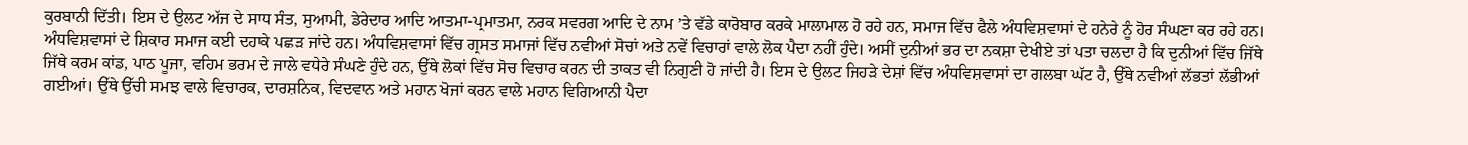ਕੁਰਬਾਨੀ ਦਿੱਤੀ। ਇਸ ਦੇ ਉਲਟ ਅੱਜ ਦੇ ਸਾਧ ਸੰਤ, ਸੁਆਮੀ, ਡੇਰੇਦਾਰ ਆਦਿ ਆਤਮਾ-ਪ੍ਰਮਾਤਮਾ, ਨਰਕ ਸਵਰਗ ਆਦਿ ਦੇ ਨਾਮ ’ਤੇ ਵੱਡੇ ਕਾਰੋਬਾਰ ਕਰਕੇ ਮਾਲਾਮਾਲ ਹੋ ਰਹੇ ਹਨ, ਸਮਾਜ ਵਿੱਚ ਫੈਲੇ ਅੰਧਵਿਸ਼ਵਾਸਾਂ ਦੇ ਹਨੇਰੇ ਨੂੰ ਹੋਰ ਸੰਘਣਾ ਕਰ ਰਹੇ ਹਨ। ਅੰਧਵਿਸ਼ਵਾਸਾਂ ਦੇ ਸ਼ਿਕਾਰ ਸਮਾਜ ਕਈ ਦਹਾਕੇ ਪਛੜ ਜਾਂਦੇ ਹਨ। ਅੰਧਵਿਸ਼ਵਾਸਾਂ ਵਿੱਚ ਗ੍ਰਸਤ ਸਮਾਜਾਂ ਵਿੱਚ ਨਵੀਆਂ ਸੋਚਾਂ ਅਤੇ ਨਵੇਂ ਵਿਚਾਰਾਂ ਵਾਲੇ ਲੋਕ ਪੈਦਾ ਨਹੀਂ ਹੁੰਦੇ। ਅਸੀਂ ਦੁਨੀਆਂ ਭਰ ਦਾ ਨਕਸ਼ਾ ਦੇਖੀਏ ਤਾਂ ਪਤਾ ਚਲਦਾ ਹੈ ਕਿ ਦੁਨੀਆਂ ਵਿੱਚ ਜਿੱਥੇ ਜਿੱਥੇ ਕਰਮ ਕਾਂਡ, ਪਾਠ ਪੂਜਾ, ਵਹਿਮ ਭਰਮ ਦੇ ਜਾਲੇ ਵਧੇਰੇ ਸੰਘਣੇ ਹੁੰਦੇ ਹਨ, ਉੱਥੇ ਲੋਕਾਂ ਵਿੱਚ ਸੋਚ ਵਿਚਾਰ ਕਰਨ ਦੀ ਤਾਕਤ ਵੀ ਨਿਗੁਣੀ ਹੋ ਜਾਂਦੀ ਹੈ। ਇਸ ਦੇ ਉਲਟ ਜਿਹੜੇ ਦੇਸ਼ਾਂ ਵਿੱਚ ਅੰਧਵਿਸ਼ਵਾਸਾਂ ਦਾ ਗਲਬਾ ਘੱਟ ਹੈ, ਉੱਥੇ ਨਵੀਆਂ ਲੱਭਤਾਂ ਲੱਭੀਆਂ ਗਈਆਂ। ਉੱਥੇ ਉੱਚੀ ਸਮਝ ਵਾਲੇ ਵਿਚਾਰਕ, ਦਾਰਸ਼ਨਿਕ, ਵਿਦਵਾਨ ਅਤੇ ਮਹਾਨ ਖੋਜਾਂ ਕਰਨ ਵਾਲੇ ਮਹਾਨ ਵਿਗਿਆਨੀ ਪੈਦਾ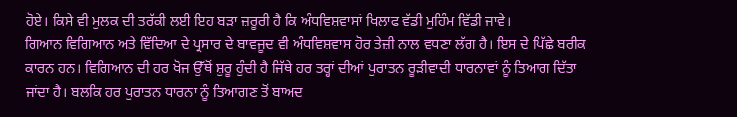ਹੋਏ। ਕਿਸੇ ਵੀ ਮੁਲਕ ਦੀ ਤਰੱਕੀ ਲਈ ਇਹ ਬੜਾ ਜ਼ਰੂਰੀ ਹੈ ਕਿ ਅੰਧਵਿਸ਼ਵਾਸਾਂ ਖਿਲਾਫ ਵੱਡੀ ਮੁਹਿੰਮ ਵਿੱਡੀ ਜਾਵੇ।
ਗਿਆਨ ਵਿਗਿਆਨ ਅਤੇ ਵਿੱਦਿਆ ਦੇ ਪ੍ਰਸਾਰ ਦੇ ਬਾਵਜੂਦ ਵੀ ਅੰਧਵਿਸ਼ਵਾਸ ਹੋਰ ਤੇਜ਼ੀ ਨਾਲ ਵਧਣਾ ਲੱਗ ਹੈ। ਇਸ ਦੇ ਪਿੱਛੇ ਬਰੀਕ ਕਾਰਨ ਹਨ। ਵਿਗਿਆਨ ਦੀ ਹਰ ਖੋਜ ਉੱਥੋਂ ਸ਼ੁਰੂ ਹੁੰਦੀ ਹੈ ਜਿੱਥੇ ਹਰ ਤਰ੍ਹਾਂ ਦੀਆਂ ਪੁਰਾਤਨ ਰੂੜੀਵਾਦੀ ਧਾਰਨਾਵਾਂ ਨੂੰ ਤਿਆਗ ਦਿੱਤਾ ਜਾਂਦਾ ਹੈ। ਬਲਕਿ ਹਰ ਪੁਰਾਤਨ ਧਾਰਨਾ ਨੂੰ ਤਿਆਗਣ ਤੋਂ ਬਾਅਦ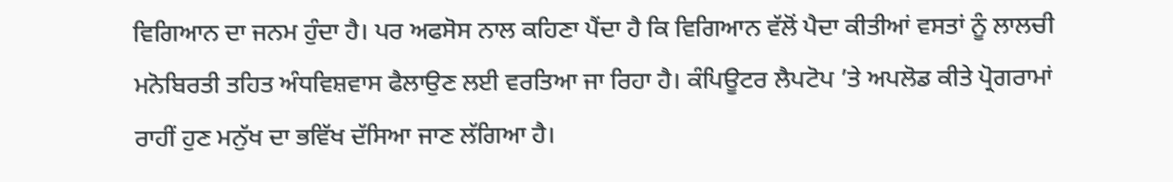ਵਿਗਿਆਨ ਦਾ ਜਨਮ ਹੁੰਦਾ ਹੈ। ਪਰ ਅਫਸੋਸ ਨਾਲ ਕਹਿਣਾ ਪੈਂਦਾ ਹੈ ਕਿ ਵਿਗਿਆਨ ਵੱਲੋਂ ਪੈਦਾ ਕੀਤੀਆਂ ਵਸਤਾਂ ਨੂੰ ਲਾਲਚੀ ਮਨੋਬਿਰਤੀ ਤਹਿਤ ਅੰਧਵਿਸ਼ਵਾਸ ਫੈਲਾਉਣ ਲਈ ਵਰਤਿਆ ਜਾ ਰਿਹਾ ਹੈ। ਕੰਪਿਊਟਰ ਲੈਪਟੋਪ ’ਤੇ ਅਪਲੋਡ ਕੀਤੇ ਪ੍ਰੋਗਰਾਮਾਂ ਰਾਹੀਂ ਹੁਣ ਮਨੁੱਖ ਦਾ ਭਵਿੱਖ ਦੱਸਿਆ ਜਾਣ ਲੱਗਿਆ ਹੈ।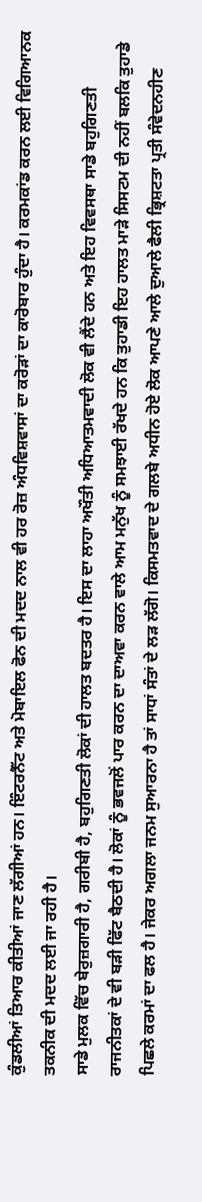ਕੁੰਡਲੀਆਂ ਤਿਆਰ ਕੀਤੀਆਂ ਜਾਣ ਲੱਗੀਆਂ ਹਨ। ਇੰਟਰਨੈੱਟ ਅਤੇ ਮੋਬਾਇਲ ਫੋਨ ਦੀ ਮਦਦ ਨਾਲ ਵੀ ਹਰ ਰੋਜ਼ ਅੰਧਵਿਸ਼ਵਾਸਾਂ ਦਾ ਕਰੋੜਾਂ ਦਾ ਕਾਰੋਬਾਰ ਹੁੰਦਾ ਹੈ। ਕਰਮਕਾਂਡ ਕਰਨ ਲਈ ਵਿਗਿਆਨਕ ਤਕਨੀਕ ਦੀ ਮਦਦ ਲਈ ਜਾ ਰਹੀ ਹੈ।
ਸਾਡੇ ਮੁਲਕ ਵਿੱਚ ਬੇਰੁਜ਼ਗਾਰੀ ਹੈ, ਗਰੀਬੀ ਹੈ, ਬਹੁਗਿਣਤੀ ਲੋਕਾਂ ਦੀ ਹਾਲਤ ਬਦਤਰ ਹੈ। ਇਸ ਦਾ ਲਾਹਾ ਅਖੌਤੀ ਅਧਿਆਤਮਵਾਦੀ ਲੋਕ ਵੀ ਲੈਂਦੇ ਹਨ ਅਤੇ ਇਹ ਵਿਵਸਥਾ ਸਾਡੇ ਬਹੁਗਿਣਤੀ ਰਾਜਨੀਤਕਾਂ ਦੇ ਵੀ ਬੜੀ ਫਿੱਟ ਬੈਠਦੀ ਹੈ। ਲੋਕਾਂ ਨੂੰ ਭਵਜਲੋਂ ਪਾਰ ਕਰਨ ਦਾ ਦਾਅਵਾ ਕਰਨ ਵਾਲੇ ਆਮ ਮਨੁੱਖ ਨੂੰ ਸਮਝਾਈ ਰੱਖਦੇ ਹਨ ਕਿ ਤੁਹਾਡੀ ਇਹ ਹਾਲਤ ਮਾੜੇ ਸਿਸਟਮ ਦੀ ਨਹੀਂ ਬਲਕਿ ਤੁਹਾਡੇ ਪਿਛਲੇ ਕਰਮਾਂ ਦਾ ਫਲ ਹੈ। ਜੇਕਰ ਅਗਲਾ ਜਨਮ ਸੁਆਰਨਾ ਹੈ ਤਾਂ ਸਾਧਾਂ ਸੰਤਾਂ ਦੇ ਲੜ ਲੱਗੋ। ਕਿਸਮਤਵਾਦ ਦੇ ਗਲਬੇ ਅਧੀਨ ਹੋਏ ਲੋਕ ਆਪਣੇ ਆਲੇ ਦੁਆਲੇ ਫੈਲੀ ਭ੍ਰਿਸ਼ਟਤਾ ਪ੍ਰਤੀ ਸੰਵੇਦਨਹੀਣ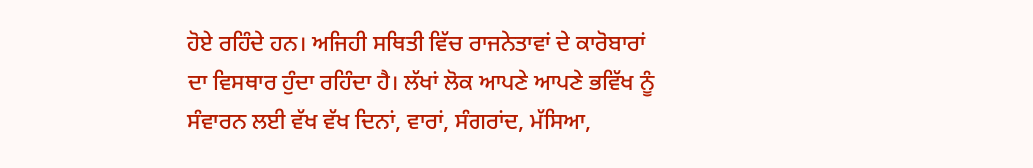ਹੋਏ ਰਹਿੰਦੇ ਹਨ। ਅਜਿਹੀ ਸਥਿਤੀ ਵਿੱਚ ਰਾਜਨੇਤਾਵਾਂ ਦੇ ਕਾਰੋਬਾਰਾਂ ਦਾ ਵਿਸਥਾਰ ਹੁੰਦਾ ਰਹਿੰਦਾ ਹੈ। ਲੱਖਾਂ ਲੋਕ ਆਪਣੇ ਆਪਣੇ ਭਵਿੱਖ ਨੂੰ ਸੰਵਾਰਨ ਲਈ ਵੱਖ ਵੱਖ ਦਿਨਾਂ, ਵਾਰਾਂ, ਸੰਗਰਾਂਦ, ਮੱਸਿਆ,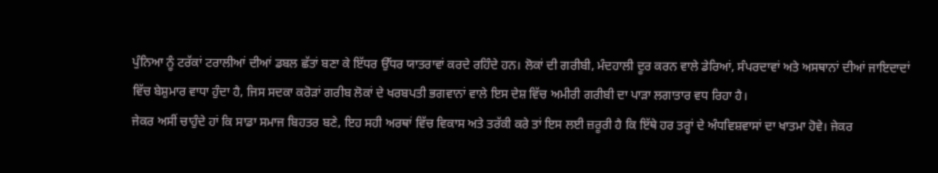ਪੁੰਨਿਆ ਨੂੰ ਟਰੱਕਾਂ ਟਰਾਲੀਆਂ ਦੀਆਂ ਡਬਲ ਛੱਤਾਂ ਬਣਾ ਕੇ ਇੱਧਰ ਉੱਧਰ ਯਾਤਰਾਵਾਂ ਕਰਦੇ ਰਹਿੰਦੇ ਹਨ। ਲੋਕਾਂ ਦੀ ਗਰੀਬੀ, ਮੰਦਹਾਲੀ ਦੂਰ ਕਰਨ ਵਾਲੇ ਡੇਰਿਆਂ, ਸੰਪਰਦਾਵਾਂ ਅਤੇ ਅਸਥਾਨਾਂ ਦੀਆਂ ਜਾਇਦਾਦਾਂ ਵਿੱਚ ਬੇਸ਼ੁਮਾਰ ਵਾਧਾ ਹੁੰਦਾ ਹੈ, ਜਿਸ ਸਦਕਾ ਕਰੋੜਾਂ ਗਰੀਬ ਲੋਕਾਂ ਦੇ ਖਰਬਪਤੀ ਭਗਵਾਨਾਂ ਵਾਲੇ ਇਸ ਦੇਸ਼ ਵਿੱਚ ਅਮੀਰੀ ਗਰੀਬੀ ਦਾ ਪਾੜਾ ਲਗਾਤਾਰ ਵਧ ਰਿਹਾ ਹੈ।
ਜੇਕਰ ਅਸੀਂ ਚਾਹੁੰਦੇ ਹਾਂ ਕਿ ਸਾਡਾ ਸਮਾਜ ਬਿਹਤਰ ਬਣੇ, ਇਹ ਸਹੀ ਅਰਥਾਂ ਵਿੱਚ ਵਿਕਾਸ ਅਤੇ ਤਰੱਕੀ ਕਰੇ ਤਾਂ ਇਸ ਲਈ ਜ਼ਰੂਰੀ ਹੈ ਕਿ ਇੱਥੇ ਹਰ ਤਰ੍ਹਾਂ ਦੇ ਅੰਧਵਿਸ਼ਵਾਸਾਂ ਦਾ ਖਾਤਮਾ ਹੋਵੇ। ਜੇਕਰ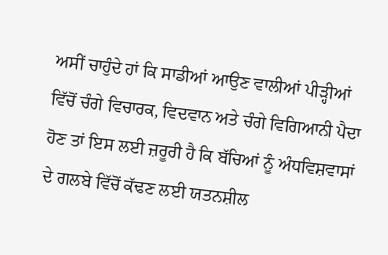ਅਸੀਂ ਚਾਹੁੰਦੇ ਹਾਂ ਕਿ ਸਾਡੀਆਂ ਆਉਣ ਵਾਲੀਆਂ ਪੀੜ੍ਹੀਆਂ ਵਿੱਚੋਂ ਚੰਗੇ ਵਿਚਾਰਕ, ਵਿਦਵਾਨ ਅਤੇ ਚੰਗੇ ਵਿਗਿਆਨੀ ਪੈਦਾ ਹੋਣ ਤਾਂ ਇਸ ਲਈ ਜ਼ਰੂਰੀ ਹੈ ਕਿ ਬੱਚਿਆਂ ਨੂੰ ਅੰਧਵਿਸ਼ਵਾਸਾਂ ਦੇ ਗਲਬੇ ਵਿੱਚੋਂ ਕੱਢਣ ਲਈ ਯਤਨਸ਼ੀਲ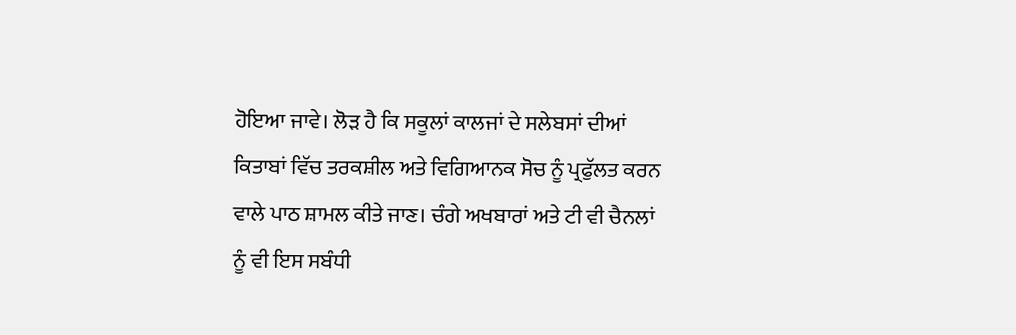ਹੋਇਆ ਜਾਵੇ। ਲੋੜ ਹੈ ਕਿ ਸਕੂਲਾਂ ਕਾਲਜਾਂ ਦੇ ਸਲੇਬਸਾਂ ਦੀਆਂ ਕਿਤਾਬਾਂ ਵਿੱਚ ਤਰਕਸ਼ੀਲ ਅਤੇ ਵਿਗਿਆਨਕ ਸੋਚ ਨੂੰ ਪ੍ਰਫੁੱਲਤ ਕਰਨ ਵਾਲੇ ਪਾਠ ਸ਼ਾਮਲ ਕੀਤੇ ਜਾਣ। ਚੰਗੇ ਅਖਬਾਰਾਂ ਅਤੇ ਟੀ ਵੀ ਚੈਨਲਾਂ ਨੂੰ ਵੀ ਇਸ ਸਬੰਧੀ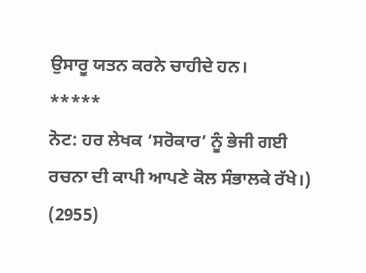ਉਸਾਰੂ ਯਤਨ ਕਰਨੇ ਚਾਹੀਦੇ ਹਨ।
*****
ਨੋਟ: ਹਰ ਲੇਖਕ ‘ਸਰੋਕਾਰ’ ਨੂੰ ਭੇਜੀ ਗਈ ਰਚਨਾ ਦੀ ਕਾਪੀ ਆਪਣੇ ਕੋਲ ਸੰਭਾਲਕੇ ਰੱਖੇ।)
(2955)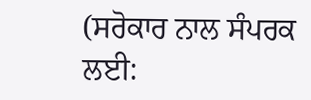(ਸਰੋਕਾਰ ਨਾਲ ਸੰਪਰਕ ਲਈ: